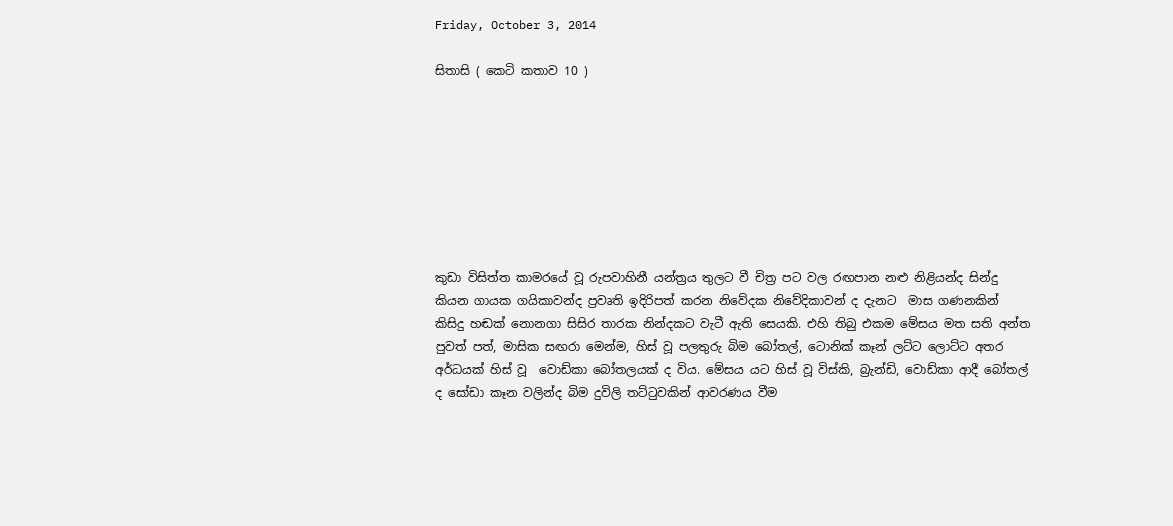Friday, October 3, 2014

සිතාසි ( කෙටි කතාව 10 )








කුඩා විසිත්ත කාමරයේ වූ රුපවාහිනී යන්ත්‍රය තුලට වී චිත්‍ර පට වල රඟපාන නළු නිළියන්ද සින්දු කියන ගායක ගයිකාවන්ද ප්‍රවෘති ඉදිරිපත් කරන නිවේදක නිවේදිකාවන් ද දැනට  මාස ගණනකින් කිසිදු හඬක් නොනගා සිසිර තාරක නින්දකට වැටී ඇති සෙයකි. එහි තිබු එකම මේසය මත සති අන්ත පුවත් පත්, මාසික සඟරා මෙන්ම, හිස් වූ පලතුරු බිම බෝතල්, ටොනික් කෑන් ලට්ට ලොට්ට අතර  අර්ධයක් හිස් වූ  වොඩ්කා බෝතලයක් ද විය. මේසය යට හිස් වූ විස්කි, බ්‍රැන්ඩි, වොඩ්කා ආදී බෝතල් ද සෝඩා කෑන වලින්ද බිම දුවිලි තට්ටුවකින් ආවරණය වීම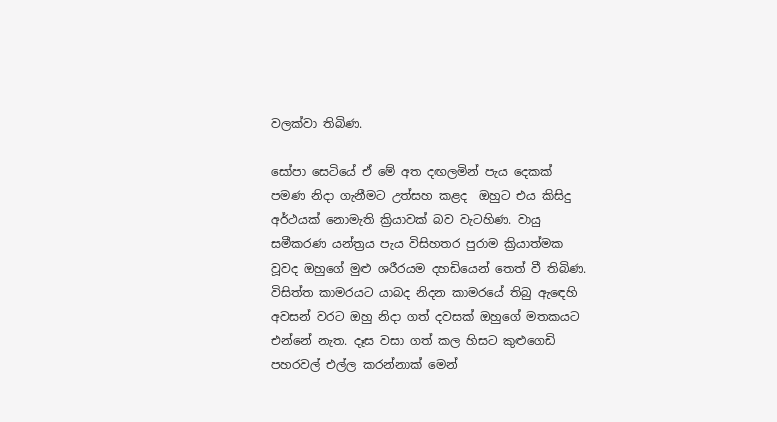වලක්වා තිබිණ.

සෝපා සෙටියේ ඒ මේ අත දඟලමින් පැය දෙකක් පමණ නිදා ගැනීමට උත්සහ කළද  ඔහුට එය කිසිදු අර්ථයක් නොමැති ක්‍රියාවක් බව වැටහිණ. වායු සමීකරණ යන්ත්‍රය පැය විසිහතර පුරාම ක්‍රියාත්මක වූවද ඔහුගේ මුළු ශරීරයම දහඩියෙන් තෙත් වී තිබිණ. විසිත්ත කාමරයට යාබද නිදන කාමරයේ තිබු ඇඳෙහි අවසන් වරට ඔහු නිදා ගත් දවසක් ඔහුගේ මතකයට එන්නේ නැත. දෑස වසා ගත් කල හිසට කුළුගෙඩි පහරවල් එල්ල කරන්නාක් මෙන්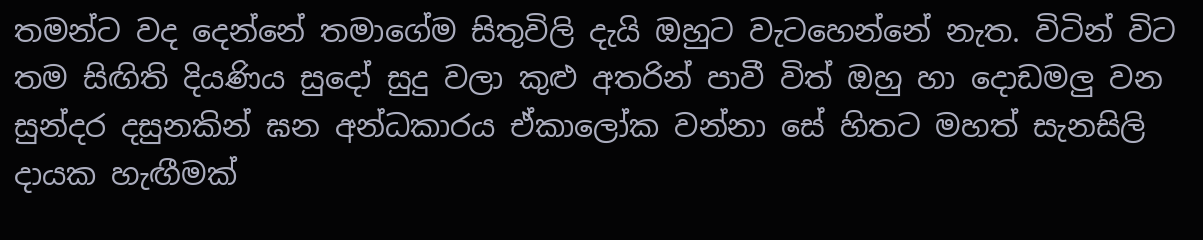තමන්ට වද දෙන්නේ තමාගේම සිතුවිලි දැයි ඔහුට වැටහෙන්නේ නැත. විටින් විට   තම සිඟිති දියණිය සුදෝ සුදු වලා කුළු අතරින් පාවී විත් ඔහු හා දොඩමලු වන සුන්දර දසුනකින් ඝන අන්ධකාරය ඒකාලෝක වන්නා සේ හිතට මහත් සැනසිලි දායක හැඟීමක්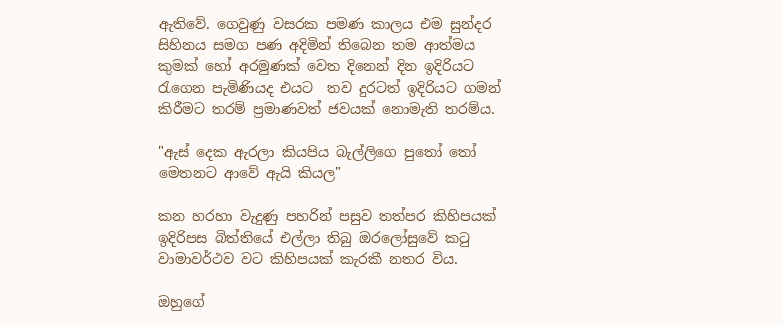ඇතිවේ. ගෙවුණු වසරක පමණ කාලය එම සුන්දර සිහිනය සමග පණ අදිමින් තිබෙන තම ආත්මය කුමක් හෝ අරමුණක් වෙත දිනෙන් දින ඉදිරියට රැගෙන පැමිණියද එයට  තව දුරටත් ඉදිරියට ගමන් කිරීමට තරම් ප්‍රමාණවත් ජවයක් නොමැති තරම්ය.

"ඇස් දෙක ඇරලා කියපිය බැල්ලිගෙ පුතෝ තෝ මෙතනට ආවේ ඇයි කියල"

කන හරහා වැදුණු පහරින් පසුව තත්පර කිහිපයක් ඉදිරිපස බිත්තියේ එල්ලා තිබු ඔරලෝසුවේ කටු වාමාවර්ථව වට කිහිපයක් කැරකී නතර විය.

ඔහුගේ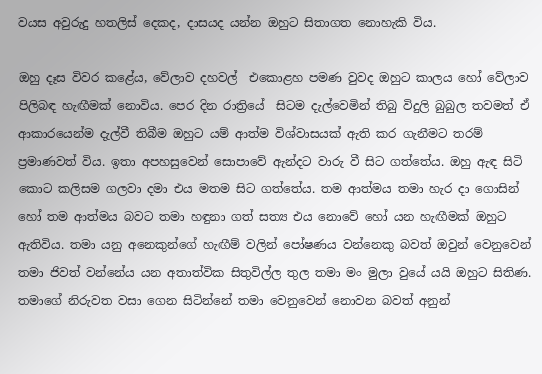වයස අවුරුදු හතලිස් දෙකද, දාසයද යන්න ඔහුට සිතාගත නොහැකි විය.

ඔහු දෑස විවර කළේය, වේලාව දහවල්  එකොළහ පමණ වුවද ඔහුට කාලය හෝ වේලාව පිලිබඳ හැඟීමක් නොවිය. පෙර දින රාත්‍රියේ  සිටම දැල්වෙමින් තිබු විදුලි බුබුල තවමත් ඒ ආකාරයෙන්ම දැල්වී තිබීම ඔහුට යම් ආත්ම විශ්වාසයක් ඇති කර ගැනීමට තරම් ප්‍රමාණවත් විය. ඉතා අපහසුවෙන් සොපාවේ ඇන්දට වාරු වී සිට ගත්තේය. ඔහු ඇඳ සිටි කොට කලිසම ගලවා දමා එය මතම සිට ගත්තේය. තම ආත්මය තමා හැර දා ගොසින් හෝ තම ආත්මය බවට තමා හඳුනා ගත් සත්‍ය එය නොවේ හෝ යන හැඟීමක් ඔහුට ඇතිවිය. තමා යනු අනෙකුන්ගේ හැඟීම් වලින් පෝෂණය වන්නෙකු බවත් ඔවුන් වෙනුවෙන් තමා ජිවත් වන්නේය යන අතාත්වික සිතුවිල්ල තුල තමා මං මුලා වුයේ යයි ඔහුට සිතිණ. තමාගේ නිරුවත වසා ගෙන සිටින්නේ තමා වෙනුවෙන් නොවන බවත් අනුන්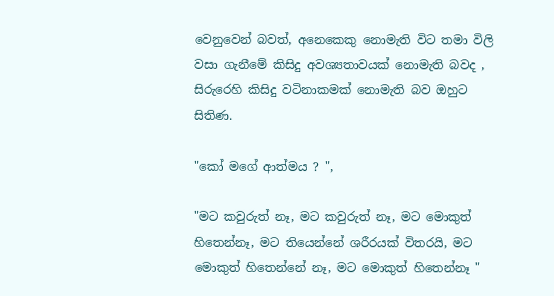වෙනුවෙන් බවත්, අනෙකෙකු නොමැති විට තමා විලි වසා ගැනීමේ කිසිදු අවශ්‍යතාවයක් නොමැති බවද , සිරුරෙහි කිසිදු වටිනාකමක් නොමැති බව ඔහුට සිතිණ.

"කෝ මගේ ආත්මය ? ",

"මට කවුරුත් නෑ, මට කවුරුත් නෑ, මට මොකුත් හිතෙන්නෑ, මට තියෙන්නේ ශරීරයක් විතරයි, මට මොකුත් හිතෙන්නේ නෑ, මට මොකුත් හිතෙන්නෑ "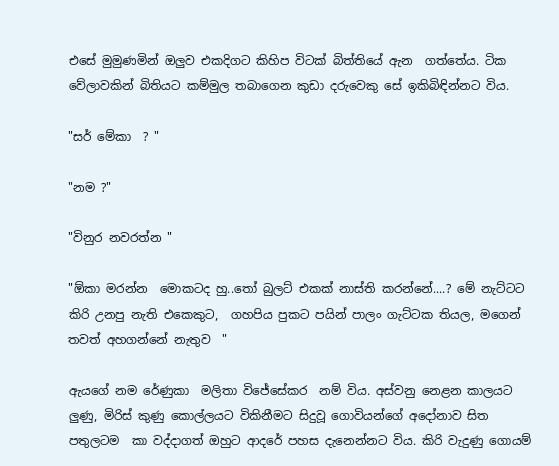එසේ මුමුණමින් ඔලුව එකදිගට කිහිප විටක් බිත්තියේ ඇන  ගත්තේය. ටික වේලාවකින් බිතියට කම්මුල තබාගෙන කුඩා දරුවෙකු සේ ඉකිබිඳින්නට විය.

"සර් මේකා  ? "

"නම ?"

"විනුර නවරත්න "

"ඕකා මරන්න  මොකටද හු..තෝ බුලට් එකක් නාස්ති කරන්නේ....? මේ නැට්ටට කිරි උනපු නැති එකෙකුට,  ගහපිය පුකට පයින් පාලං ගැට්ටක තියල, මගෙන් තවත් අහගන්නේ නැතුව  "

ඇයගේ නම රේණුකා  මලිතා විජේසේකර  නම් විය. අස්වනු නෙළන කාලයට ලුණු, මිරිස් කුණු කොල්ලයට විකිනීමට සිදුවූ ගොවියන්ගේ අදෝනාව සිත පතුලටම  කා වද්දාගත් ඔහුට ආදරේ පහස දැනෙන්නට විය. කිරි වැදුණු ගොයම්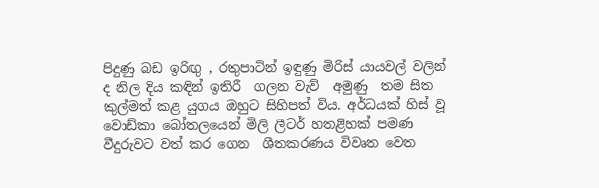පිදුණු බඩ ඉරිඟු , රතුපාටින් ඉඳුණු මිරිස් යායවල් වලින් ද නිල දිය කඳින් ඉතිරී  ගලන වැව්  අමුණු  තම සිත කුල්මත් කළ යුගය ඔහුට සිහිපත් විය. අර්ධයක් හිස් වූ වොඩ්කා බෝතලයෙන් මිලි ලීටර් හතළිහක් පමණ වීදුරුවට වත් කර ගෙන  ශීතකරණය විවෘත වෙත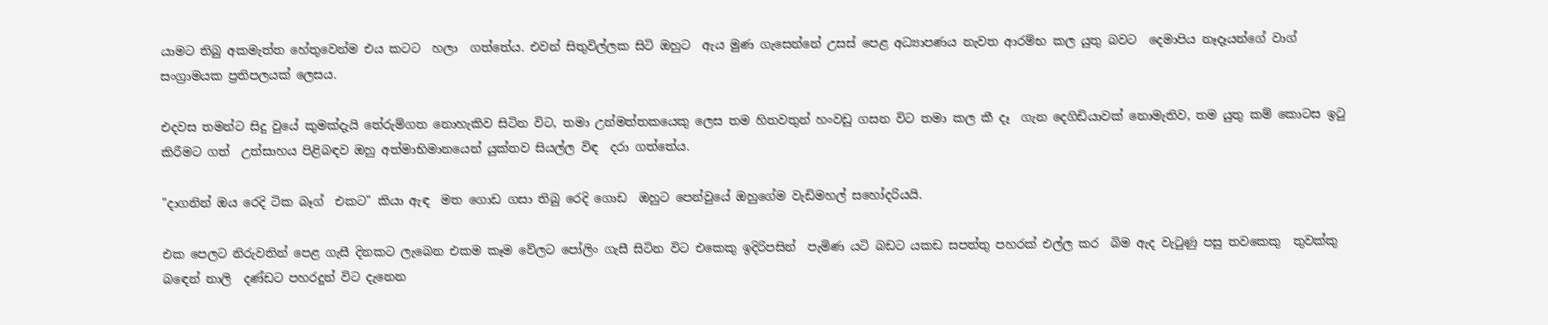යාමට තිබු අකමැත්ත හේතුවෙන්ම එය කටට  හලා  ගත්තේය. එවන් සිතුවිල්ලක සිටි ඔහුට  ඇය මුණ ගැසෙන්නේ උසස් පෙළ අධ්‍යාපණය නැවත ආරම්භ කල යුතු බවට  දෙමාපිය නෑදෑයන්ගේ වාග් සංග්‍රාමයක ප්‍රතිපලයක් ලෙසය.

එදවස තමන්ට සිදු වුයේ කුමක්දැයි තේරුම්ගත නොහැකිව සිටින විට, තමා උන්මත්තකයෙකු ලෙස තම හිතවතුන් හංවඩු ගසන විට තමා කල කී දෑ  ගැන දෙගිඩියාවක් නොමැතිව, තම යුතු කම් කොටස ඉටු කිරීමට ගත්  උත්සාහය පිළිබඳව ඔහු අත්මාභිමානයෙන් යුක්තව සියල්ල විඳ  දරා ගත්තේය.

"දාගනින් ඔය රෙදි ටික බෑග්  එකට" කියා ඇඳ  මත ගොඩ ගසා තිබු රෙදි ගොඩ  ඔහුට පෙන්වුයේ ඔහුගේම වැඩිමහල් සහෝදරියයි.

එක පෙලට නිරුවතින් පෙළ ගැසී දිනකට ලැබෙන එකම කෑම වේලට පෝලිං ගැසී සිටින විට එකෙකු ඉදිරිපසින්  පැමිණ යටි බඩට යකඩ සපත්තු පහරක් එල්ල කර  බිම ඇද වැටුණු පසු තවකෙකු  තුවක්කු බඳෙන් නාලි  දණ්ඩට පහරදුන් විට දැනෙන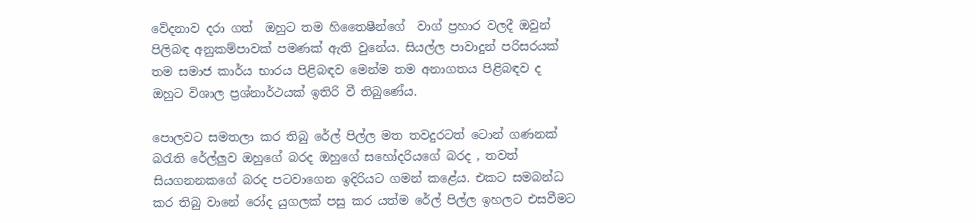වේදනාව දරා ගත්  ඔහුට තම හිතෛෂීන්ගේ  වාග් ප්‍රහාර වලදී ඔවුන් පිලිබඳ අනුකම්පාවක් පමණක් ඇති වුනේය. සියල්ල පාවාදුන් පරිසරයක් තම සමාජ කාර්ය භාරය පිළිබඳව මෙන්ම තම අනාගතය පිළිබඳව ද  ඔහුට විශාල ප්‍රශ්නාර්ථයක් ඉතිරි වී තිබුණේය.

පොලවට සමතලා කර තිබු රේල් පිල්ල මත තවදුරටත් ටොන් ගණනක් බරැති රේල්ලුව ඔහුගේ බරද ඔහුගේ සහෝදරියගේ බරද , තවත් සියගනනකගේ බරද පටවාගෙන ඉදිරියට ගමන් කළේය. එකට සමබන්ධ  කර තිබු වානේ රෝද යුගලක් පසු කර යත්ම රේල් පිල්ල ඉහලට එසවීමට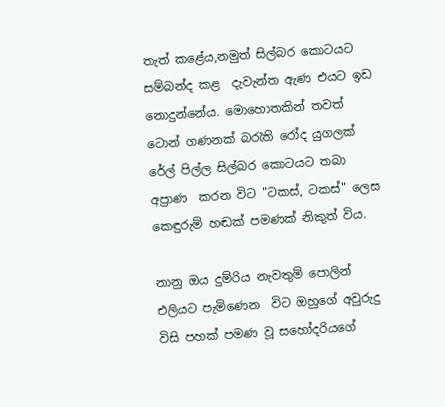තැත් කළේය,නමුත් සිල්බර කොටයට සම්බන්ද කළ  දැවැන්ත ඇණ එයට ඉඩ නොදුන්නේය. මොහොතකින් තවත් ටොන් ගණනක් බරැති රෝද යුගලක් රේල් පිල්ල සිල්බර කොටයට තබා අප්‍රාණ  කරන විට "ටකස්, ටකස්" ලෙස කෙඳුරුම් හඬක් පමණක් නිකුත් විය.

නානු ඔය දුම්රිය නැවතුම් පොලින් එලියට පැමිණෙන  විට ඔහුගේ අවුරුදු විසි පහක් පමණ වූ සහෝදරියගේ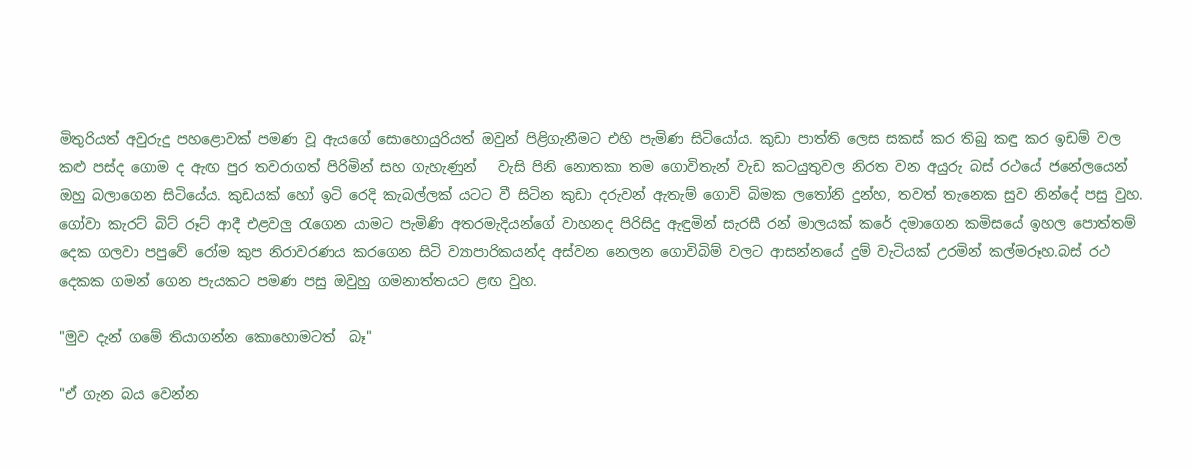මිතුරියත් අවුරුදු පහළොවක් පමණ වූ ඇයගේ සොහොයුරියත් ඔවුන් පිළිගැනීමට එහි පැමිණ සිටියෝය. කුඩා පාත්ති ලෙස සකස් කර තිබු කඳු කර ඉඩම් වල කළු පස්ද ගොම ද ඇඟ පුර තවරාගත් පිරිමින් සහ ගැහැණුන්   වැසි පිනි නොතකා තම ගොවිතැන් වැඩ කටයුතුවල නිරත වන අයුරු බස් රථයේ ජනේලයෙන් ඔහු බලාගෙන සිටියේය. කුඩයක් හෝ ඉටි රෙදි කැබල්ලක් යටට වී සිටින කුඩා දරුවන් ඇතැම් ගොවි බිමක ලතෝනි දුන්හ, තවත් තැනෙක සුව නින්දේ පසු වුහ. ගෝවා කැරට් බිට් රූට් ආදී එළවලු රැගෙන යාමට පැමිණි අතරමැදියන්ගේ වාහනද පිරිසිදු ඇඳුමින් සැරසී රන් මාලයක් කරේ දමාගෙන කමිසයේ ඉහල පොත්තම් දෙක ගලවා පපුවේ රෝම කුප නිරාවරණය කරගෙන සිටි ව්‍යාපාරිකයන්ද අස්වන නෙලන ගොවිබිම් වලට ආසන්නයේ දුම් වැටියක් උරමින් කල්මරූහ.බස් රථ දෙකක ගමන් ගෙන පැයකට පමණ පසු ඔවුහු ගමනාත්තයට ළඟ වුහ.

"මුව දැන් ගමේ තියාගන්න කොහොමටත්  බෑ"

"ඒ ගැන බය වෙන්න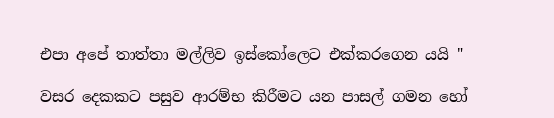එපා අපේ තාත්තා මල්ලිව ඉස්කෝලෙට එක්කරගෙන යයි "

වසර දෙකකට පසුව ආරම්භ කිරීමට යන පාසල් ගමන හෝ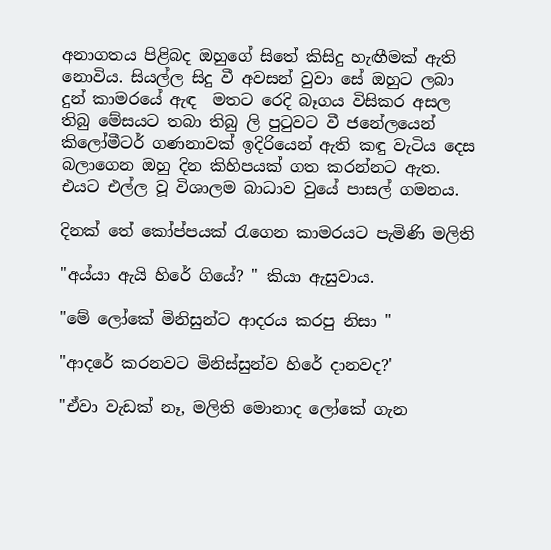අනාගතය පිළිබද ඔහුගේ සිතේ කිසිදු හැඟීමක් ඇති නොවිය. සියල්ල සිදු වී අවසන් වුවා සේ ඔහුට ලබා දුන් කාමරයේ ඇඳ  මතට රෙදි බෑගය විසිකර අසල තිබු මේසයට තබා තිබු ලි පුටුවට වී ජනේලයෙන් කිලෝමීටර් ගණනාවක් ඉදිරියෙන් ඇති කඳු වැටිය දෙස බලාගෙන ඔහු දින කිහිපයක් ගත කරන්නට ඇත. එයට එල්ල වූ විශාලම බාධාව වුයේ පාසල් ගමනය.

දිනක් තේ කෝප්පයක් රැගෙන කාමරයට පැමිණි මලිති

"අය්යා ඇයි හිරේ ගියේ? " කියා ඇසුවාය.

"මේ ලෝකේ මිනිසුන්ට ආදරය කරපු නිසා "

"ආදරේ කරනවට මිනිස්සුන්ව හිරේ දානවද?'

"ඒවා වැඩක් නෑ, මලිති මොනාද ලෝකේ ගැන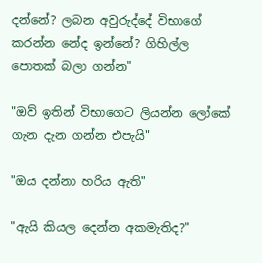දන්නේ? ලබන අවුරුද්දේ විභාගේ කරන්න නේද ඉන්නේ? ගිහිල්ල පොතක් බලා ගන්න"

"ඔව් ඉතින් විභාගෙට ලියන්න ලෝකේ ගැන දැන ගන්න එපැයි"

"ඔය දන්නා හරිය ඇති"

"ඇයි කියල දෙන්න අකමැතිද?"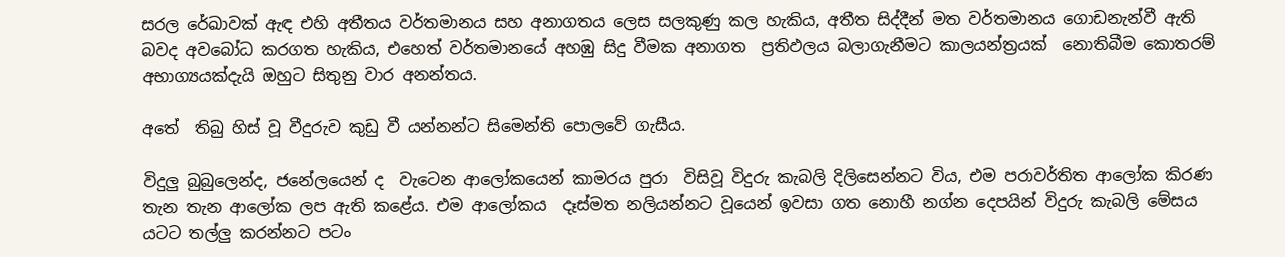සරල රේඛාවක් ඇඳ එහි අතීතය වර්තමානය සහ අනාගතය ලෙස සලකුණු කල හැකිය, අතීත සිද්දීන් මත වර්තමානය ගොඩනැන්වී ඇති බවද අවබෝධ කරගත හැකිය, එහෙත් වර්තමානයේ අහඹු සිදු වීමක අනාගත  ප්‍රතිඵලය බලාගැනීමට කාලයන්ත්‍රයක්  නොතිබීම කොතරම් අභාග්‍යයක්දැයි ඔහුට සිතුනු වාර අනන්තය.

අතේ  තිබු හිස් වූ වීදුරුව කුඩු වී යන්නන්ට සිමෙන්ති පොලවේ ගැසීය.

විදුලු බුබුලෙන්ද, ජනේලයෙන් ද  වැටෙන ආලෝකයෙන් කාමරය පුරා  විසිවූ විදුරු කැබලි දිලිසෙන්නට විය, එම පරාවර්තිත ආලෝක කිරණ තැන තැන ආලෝක ලප ඇති කළේය. එම ආලෝකය  දෑස්මත නලියන්නට වූයෙන් ඉවසා ගත නොහී නග්න දෙපයින් විදුරු කැබලි මේසය යටට තල්ලු කරන්නට පටං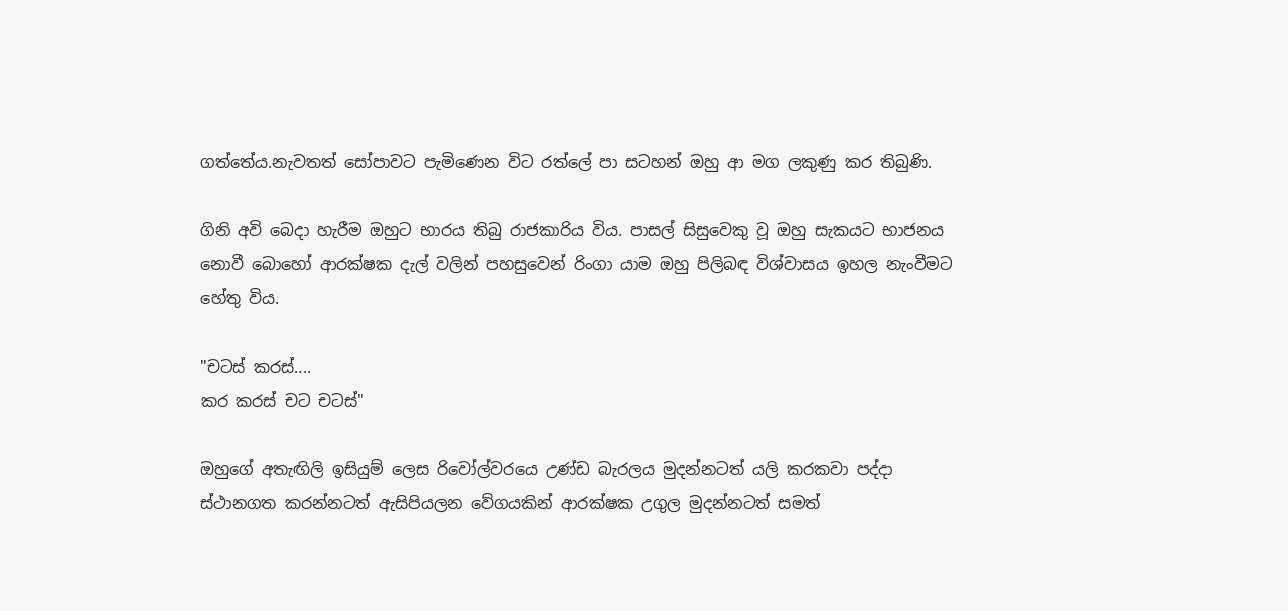ගත්තේය.නැවතත් සෝපාවට පැමිණෙන විට රත්ලේ පා සටහන් ඔහු ආ මග ලකුණු කර තිබුණි.

ගිනි අවි බෙදා හැරීම ඔහුට භාරය තිබු රාජකාරිය විය. පාසල් සිසුවෙකු වූ ඔහු සැකයට භාජනය නොවී බොහෝ ආරක්ෂක දැල් වලින් පහසුවෙන් රිංගා යාම ඔහු පිලිබඳ විශ්වාසය ඉහල නැංවීමට හේතු විය.

"චටස් කරස්....
කර කරස් චට චටස්"

ඔහුගේ අතැඟිලි ඉසියුම් ලෙස රිවෝල්වරයෙ උණ්ඩ බැරලය මුදන්නටත් යලි කරකවා පද්දා ස්ථානගත කරන්නටත් ඇසිපියලන වේගයකින් ආරක්ෂක උගුල මුදන්නටත් සමත්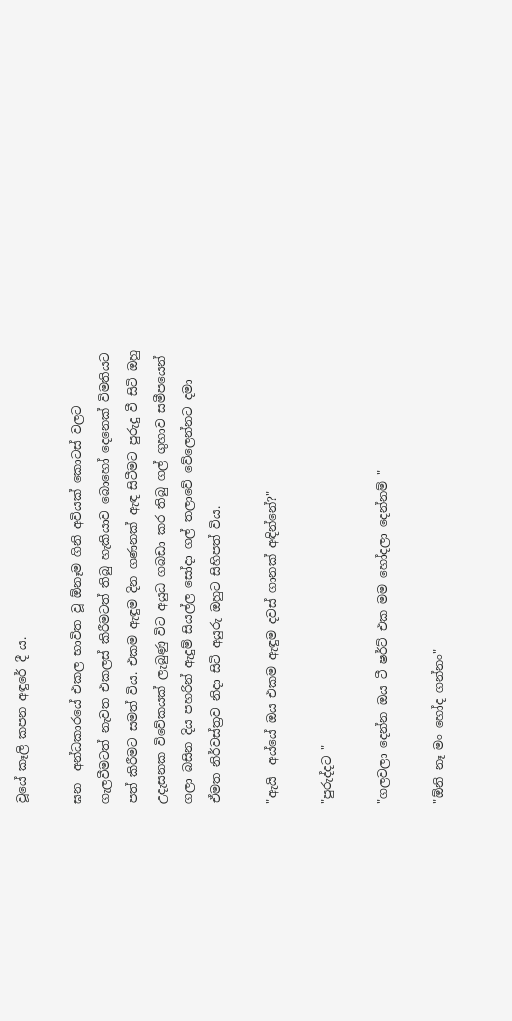වූයේ කෑලි කපන අඳුරේ දී ය.

ඝන  අන්ධකාරයේ එකල භාවිත වූ ඕනෑම ගිනි අවියක් කොටස් වලට ගැලවීමටත් නැවත එකලස් කිරීමටත් තිබු හැකියාව බොහෝ දෙනෙක් විමතියට පත් කිරීමට සමත් විය. එකම ඇඳුම දින ගණනක් ඇඳ සිටීමට පුරුදු වී සිටි ඔහු උදැසනක විවේකයක් ලැබුණු විට අයුධ ගබඩා කර තිබු ගල් ගුහාව සමීපයෙන් ගලා බසින දිය පහරින් ඇදුම් සියල්ල සෝදා ගල් තලාවේ වේලෙන්නට දමා ඒමත නිර්වස්ත්‍රව නිදා සිටි අයුරු ඔහුට සිහිපත් විය.

"ඇයි  අය්යේ ඔය එකම ඇඳුම දවස් ගානක් අඳින්නේ?"

"පුරුද්දට "

"ගලවලා දෙන්න ඔය ටී ෂර්ට් එක මම හෝදලා දෙන්නම් "

"ඕනි නෑ මං හෝද ගන්නං"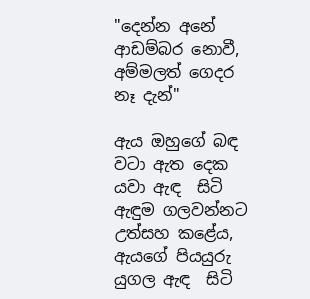"දෙන්න අනේ ආඩම්බර නොවී, අම්මලත් ගෙදර නෑ දැන්"

ඇය ඔහුගේ බඳ වටා ඇත දෙක යවා ඇඳ  සිටි ඇඳුම ගලවන්නට උත්සහ කළේය, ඇයගේ පියයුරු යුගල ඇඳ  සිටි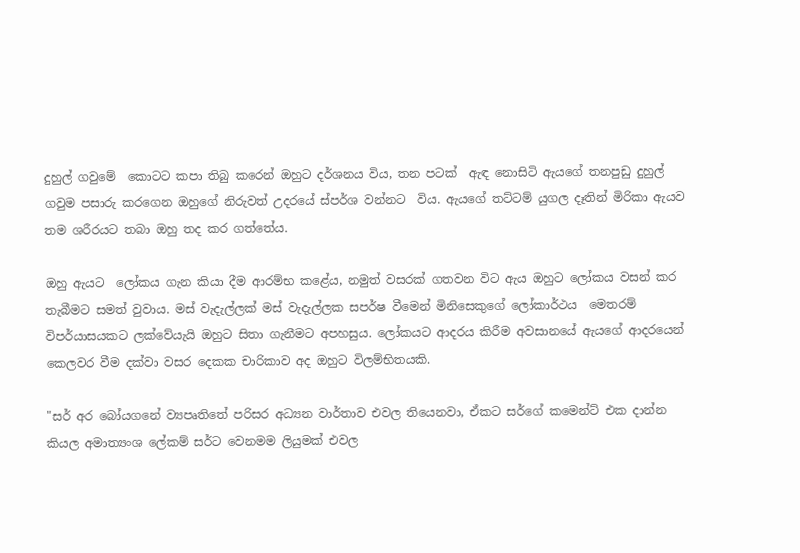දුහුල් ගවුමේ  කොටට කපා තිබු කරෙන් ඔහුට දර්ශනය විය, තන පටක්  ඇඳ නොසිටි ඇයගේ තනපුඩු දුහුල් ගවුම පසාරු කරගෙන ඔහුගේ නිරුවත් උදරයේ ස්පර්ශ වන්නට  විය. ඇයගේ තට්ටම් යුගල දෑතින් මිරිකා ඇයව තම ශරීරයට තබා ඔහු තද කර ගත්තේය.

ඔහු ඇයට  ලෝකය ගැන කියා දීම ආරම්භ කළේය, නමුත් වසරක් ගතවන විට ඇය ඔහුට ලෝකය වසන් කර තැබීමට සමත් වුවාය. මස් වැදැල්ලක් මස් වැදැල්ලක සපර්ෂ වීමෙන් මිනිසෙකුගේ ලෝකාර්ථය  මෙතරම් විපර්යාසයකට ලක්වේයැයි ඔහුට සිතා ගැනීමට අපහසුය. ලෝකයට ආදරය කිරීම අවසානයේ ඇයගේ ආදරයෙන් කෙලවර වීම දක්වා වසර දෙකක චාරිකාව අද ඔහුට විලම්භිතයකි.

"සර් අර බෝයගනේ ව්‍යපෘතිතේ පරිසර අධ්‍යන වාර්තාව එවල තියෙනවා, ඒකට සර්ගේ කමෙන්ට් එක දාන්න කියල අමාත්‍යංශ ලේකම් සර්ට වෙනමම ලියුමක් එවල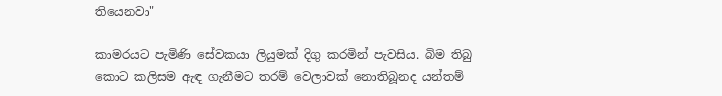තියෙනවා"

කාමරයට පැමිණි සේවකයා ලියුමක් දිගු කරමින් පැවසිය. බිම තිබු කොට කලිසම ඇඳ ගැනීමට තරම් වෙලාවක් නොතිබූනද යන්තම්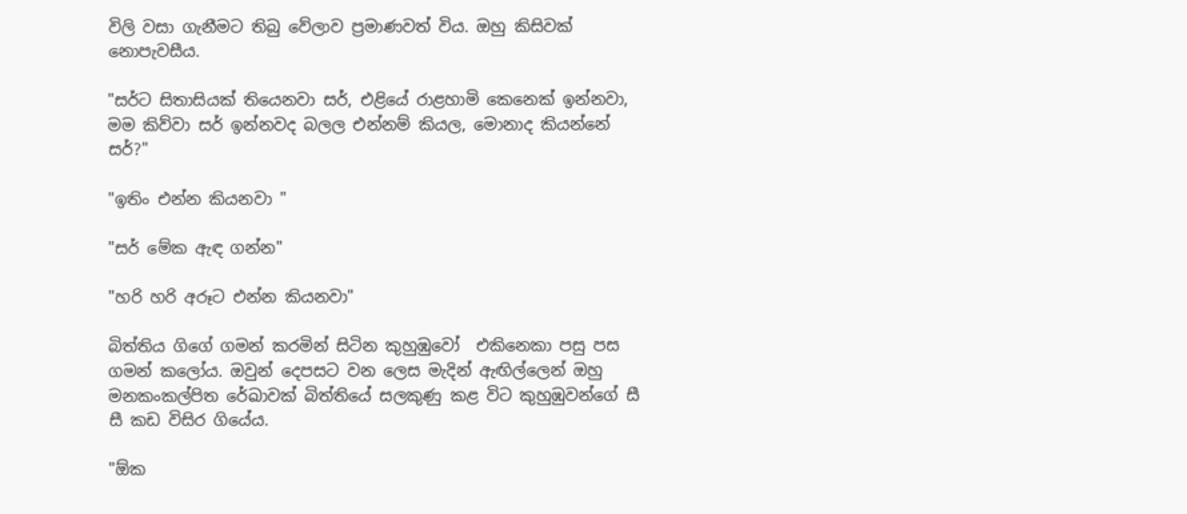විලි වසා ගැනීමට තිබු වේලාව ප්‍රමාණවත් විය. ඔහු කිසිවක් නොපැවසීය.

"සර්ට සිතාසියක් තියෙනවා සර්, එළියේ රාළහාමි කෙනෙක් ඉන්නවා, මම කිව්වා සර් ඉන්නවද බලල එන්නම් කියල, මොනාද කියන්නේ සර්?"

"ඉතිං එන්න කියනවා "

"සර් මේක ඇඳ ගන්න"

"හරි හරි අරූට එන්න කියනවා"

බිත්තිය ගිගේ ගමන් කරමින් සිටින කුහුඹුවෝ  එකිනෙකා පසු පස ගමන් කලෝය. ඔවුන් දෙපසට වන ලෙස මැදින් ඇඟිල්ලෙන් ඔහු මනකංකල්පිත රේඛාවක් බිත්තියේ සලකුණු කළ විට කුහුඹුවන්ගේ සී සී කඩ විසිර ගියේය.

"ඕක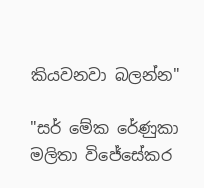කියවනවා බලන්න"

"සර් මේක රේණුකා මලිතා විජේසේකර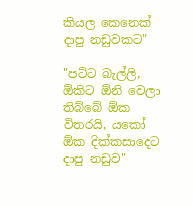කියල කෙනෙක් දාපු නඩුවකට"

"පට්ට බැල්ලි, ඕකිට ඕනි වෙලා තිබ්බේ ඕක විතරයි, යකෝ ඕක දික්කසාදෙට දාපු නඩුව"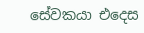සේවකයා එදෙස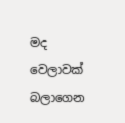මද වෙලාවක් බලාගෙන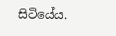සිටියේය.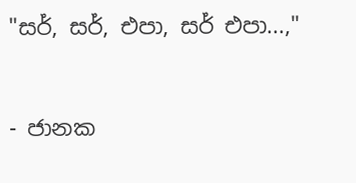"සර්, සර්, එපා, සර් එපා...,"


- ජානක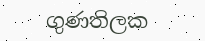ගුණතිලක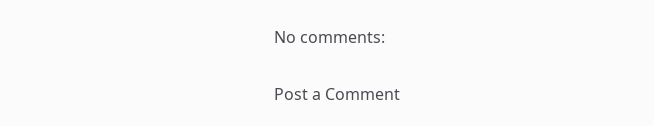No comments:

Post a Comment